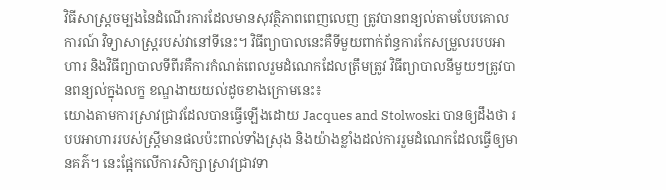វិធីសាស្រ្តចម្បងនៃដំណើរការដែលមានសុវត្ថិភាពពេញលេញ ត្រូវបានពន្យល់តាមបែបគោលការណ៍ វិទ្យាសាស្ត្ររបស់វានៅទីនេះ។ វិធីព្យាបាលនេះគឺទីមួយពាក់ព័ន្ធការកែសម្រួលរបបអាហារ និងវិធីព្យាបាលទីពីរគឺការកំណត់ពេលរួមដំណេកដែលត្រឹមត្រូវ វិធីព្យាបាលនីមួយៗត្រូវបានពន្យល់ក្នុងលក្ខ ខណ្ឌងាយយល់ដូចខាងក្រោមនេះ៖
យោងតាមការស្រាវជ្រាវដែលបានធ្វើឡើងដោយ Jacques and Stolwoski បានឲ្យដឹងថា របបអាហាររបស់ស្រ្តីមានផលប៉ះពាល់ទាំងស្រុង និងយ៉ាងខ្លាំងដល់ការរួមដំណេកដែលធ្វើឲ្យមានគភ៌។ នេះផ្អែកលើការសិក្សាស្រាវជ្រាវទា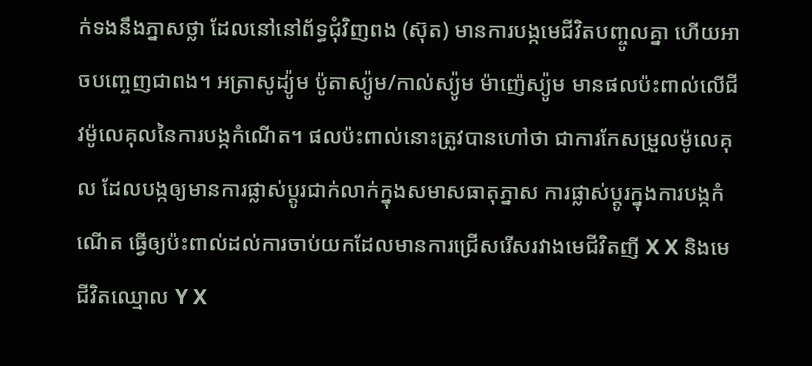ក់ទងនឹងភ្នាសថ្លា ដែលនៅនៅព័ទ្ធជុំវិញពង (ស៊ុត) មានការបង្កមេជីវិតបញ្ចូលគ្នា ហើយអាចបញ្ចេញជាពង។ អត្រាសូដ្យ៉ូម ប៉ូតាស្យ៉ូម/កាល់ស្យ៉ូម ម៉ាញ៉េស្យ៉ូម មានផលប៉ះពាល់លើជីវម៉ូលេគុលនៃការបង្កកំណើត។ ផលប៉ះពាល់នោះត្រូវបានហៅថា ជាការកែសម្រួលម៉ូលេគុល ដែលបង្កឲ្យមានការផ្លាស់ប្តូរជាក់លាក់ក្នុងសមាសធាតុភ្នាស ការផ្លាស់ប្តូរក្នុងការបង្កកំណើត ធ្វើឲ្យប៉ះពាល់ដល់ការចាប់យកដែលមានការជ្រើសរើសរវាងមេជីវិតញី X X និងមេជីវិតឈ្មោល Y X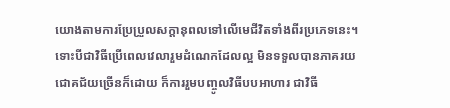យោងតាមការប្រែប្រួលសក្តានុពលទៅលើមេជីវិតទាំងពីរប្រភេទនេះ។
ទោះបីជាវិធីប្រើពេលវេលារួមដំណេកដែលល្អ មិនទទួលបានភាគរយជោគជ័យច្រើនក៏ដោយ ក៏ការរួមបញ្ចូលវិធីបបអាហារ ជាវិធី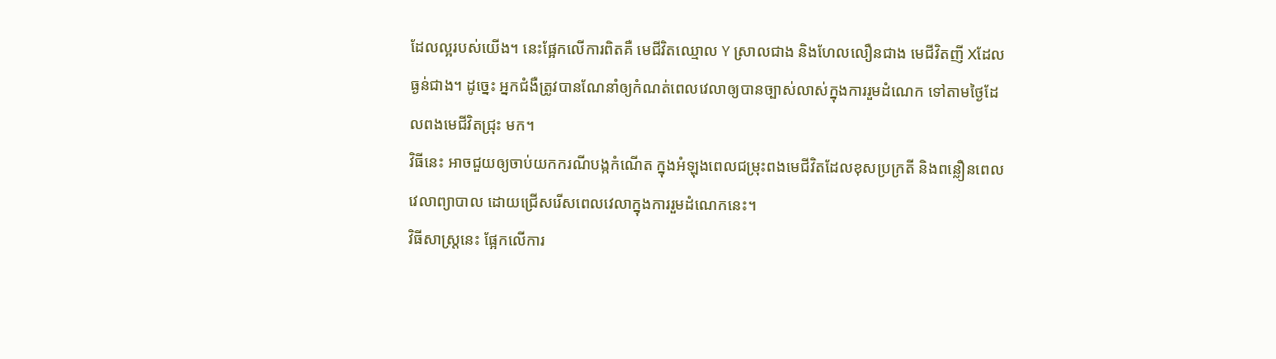ដែលល្អរបស់យើង។ នេះផ្អែកលើការពិតគឺ មេជីវិតឈ្មោល Y ស្រាលជាង និងហែលលឿនជាង មេជីវិតញី Xដែលធ្ងន់ជាង។ ដូច្នេះ អ្នកជំងឺត្រូវបានណែនាំឲ្យកំណត់ពេលវេលាឲ្យបានច្បាស់លាស់ក្នុងការរួមដំណេក ទៅតាមថ្ងៃដែលពងមេជីវិតជ្រុះ មក។
វិធីនេះ អាចជួយឲ្យចាប់យកករណីបង្កកំណើត ក្នុងអំឡុងពេលជម្រុះពងមេជីវិតដែលខុសប្រក្រតី និងពន្លឿនពេលវេលាព្យាបាល ដោយជ្រើសរើសពេលវេលាក្នុងការរួមដំណេកនេះ។
វិធីសាស្រ្តនេះ ផ្អែកលើការ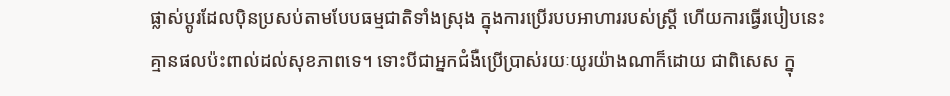ផ្លាស់ប្តូរដែលប៉ិនប្រសប់តាមបែបធម្មជាតិទាំងស្រុង ក្នុងការប្រើរបបអាហាររបស់ស្ត្រី ហើយការធ្វើរបៀបនេះគ្មានផលប៉ះពាល់ដល់សុខភាពទេ។ ទោះបីជាអ្នកជំងឺប្រើប្រាស់រយៈយូរយ៉ាងណាក៏ដោយ ជាពិសេស ក្នុ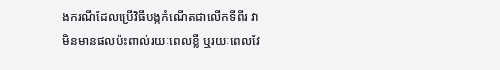ងករណីដែលប្រើវិធីបង្កកំណើតជាលើកទីពីរ វាមិនមានផលប៉ះពាល់រយៈពេលខ្លី ឬរយៈពេលវែ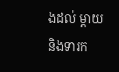ងដល់ ម្តាយនិងទារក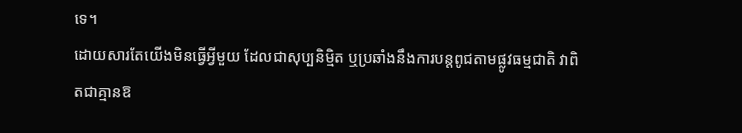ទេ។
ដោយសារតែយើងមិនធ្វើអ្វីមួយ ដែលជាសុប្បនិម្មិត ឬប្រឆាំងនឹងការបន្តពូជតាមផ្លូវធម្មជាតិ វាពិតជាគ្មានឱ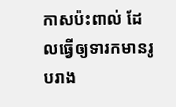កាសប៉ះពាល់ ដែលធ្វើឲ្យទារកមានរូបរាង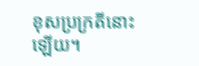ខុសប្រក្រតីនោះឡើយ។